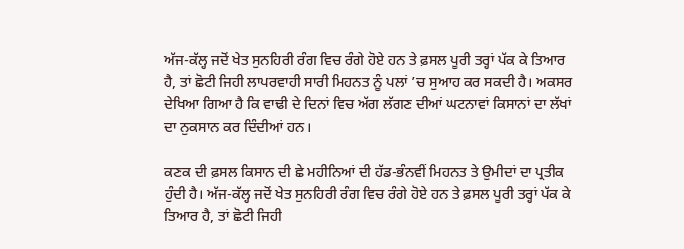ਅੱਜ-ਕੱਲ੍ਹ ਜਦੋਂ ਖੇਤ ਸੁਨਹਿਰੀ ਰੰਗ ਵਿਚ ਰੰਗੇ ਹੋਏ ਹਨ ਤੇ ਫ਼ਸਲ ਪੂਰੀ ਤਰ੍ਹਾਂ ਪੱਕ ਕੇ ਤਿਆਰ ਹੈ, ਤਾਂ ਛੋਟੀ ਜਿਹੀ ਲਾਪਰਵਾਹੀ ਸਾਰੀ ਮਿਹਨਤ ਨੂੰ ਪਲਾਂ ’ਚ ਸੁਆਹ ਕਰ ਸਕਦੀ ਹੈ। ਅਕਸਰ ਦੇਖਿਆ ਗਿਆ ਹੈ ਕਿ ਵਾਢੀ ਦੇ ਦਿਨਾਂ ਵਿਚ ਅੱਗ ਲੱਗਣ ਦੀਆਂ ਘਟਨਾਵਾਂ ਕਿਸਾਨਾਂ ਦਾ ਲੱਖਾਂ ਦਾ ਨੁਕਸਾਨ ਕਰ ਦਿੰਦੀਆਂ ਹਨ।

ਕਣਕ ਦੀ ਫ਼ਸਲ ਕਿਸਾਨ ਦੀ ਛੇ ਮਹੀਨਿਆਂ ਦੀ ਹੱਡ-ਭੰਨਵੀਂ ਮਿਹਨਤ ਤੇ ਉਮੀਦਾਂ ਦਾ ਪ੍ਰਤੀਕ ਹੁੰਦੀ ਹੈ। ਅੱਜ-ਕੱਲ੍ਹ ਜਦੋਂ ਖੇਤ ਸੁਨਹਿਰੀ ਰੰਗ ਵਿਚ ਰੰਗੇ ਹੋਏ ਹਨ ਤੇ ਫ਼ਸਲ ਪੂਰੀ ਤਰ੍ਹਾਂ ਪੱਕ ਕੇ ਤਿਆਰ ਹੈ, ਤਾਂ ਛੋਟੀ ਜਿਹੀ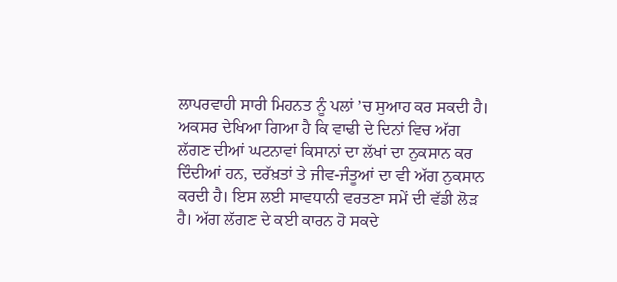ਲਾਪਰਵਾਹੀ ਸਾਰੀ ਮਿਹਨਤ ਨੂੰ ਪਲਾਂ ’ਚ ਸੁਆਹ ਕਰ ਸਕਦੀ ਹੈ। ਅਕਸਰ ਦੇਖਿਆ ਗਿਆ ਹੈ ਕਿ ਵਾਢੀ ਦੇ ਦਿਨਾਂ ਵਿਚ ਅੱਗ ਲੱਗਣ ਦੀਆਂ ਘਟਨਾਵਾਂ ਕਿਸਾਨਾਂ ਦਾ ਲੱਖਾਂ ਦਾ ਨੁਕਸਾਨ ਕਰ ਦਿੰਦੀਆਂ ਹਨ, ਦਰੱਖ਼ਤਾਂ ਤੇ ਜੀਵ-ਜੰਤੂਆਂ ਦਾ ਵੀ ਅੱਗ ਨੁਕਸਾਨ ਕਰਦੀ ਹੈ। ਇਸ ਲਈ ਸਾਵਧਾਨੀ ਵਰਤਣਾ ਸਮੇਂ ਦੀ ਵੱਡੀ ਲੋੜ ਹੈ। ਅੱਗ ਲੱਗਣ ਦੇ ਕਈ ਕਾਰਨ ਹੋ ਸਕਦੇ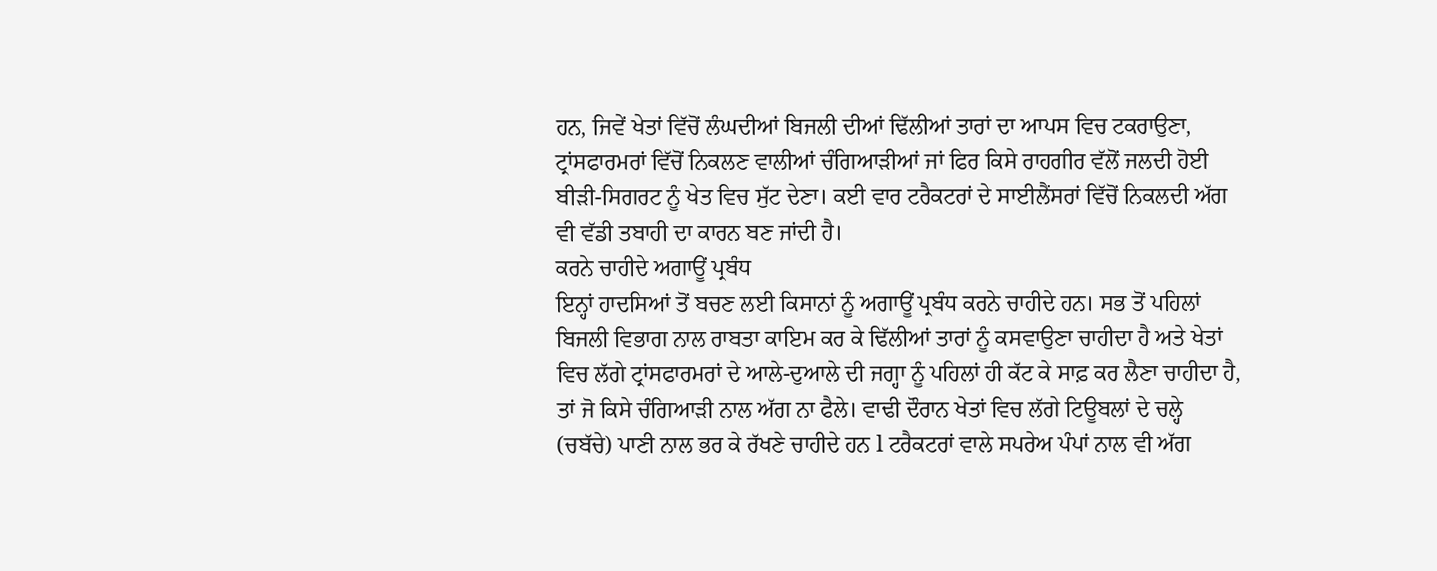ਹਨ, ਜਿਵੇਂ ਖੇਤਾਂ ਵਿੱਚੋਂ ਲੰਘਦੀਆਂ ਬਿਜਲੀ ਦੀਆਂ ਢਿੱਲੀਆਂ ਤਾਰਾਂ ਦਾ ਆਪਸ ਵਿਚ ਟਕਰਾਉਣਾ, ਟ੍ਰਾਂਸਫਾਰਮਰਾਂ ਵਿੱਚੋਂ ਨਿਕਲਣ ਵਾਲੀਆਂ ਚੰਗਿਆੜੀਆਂ ਜਾਂ ਫਿਰ ਕਿਸੇ ਰਾਹਗੀਰ ਵੱਲੋਂ ਜਲਦੀ ਹੋਈ ਬੀੜੀ-ਸਿਗਰਟ ਨੂੰ ਖੇਤ ਵਿਚ ਸੁੱਟ ਦੇਣਾ। ਕਈ ਵਾਰ ਟਰੈਕਟਰਾਂ ਦੇ ਸਾਈਲੈਂਸਰਾਂ ਵਿੱਚੋਂ ਨਿਕਲਦੀ ਅੱਗ ਵੀ ਵੱਡੀ ਤਬਾਹੀ ਦਾ ਕਾਰਨ ਬਣ ਜਾਂਦੀ ਹੈ।
ਕਰਨੇ ਚਾਹੀਦੇ ਅਗਾਊਂ ਪ੍ਰਬੰਧ
ਇਨ੍ਹਾਂ ਹਾਦਸਿਆਂ ਤੋਂ ਬਚਣ ਲਈ ਕਿਸਾਨਾਂ ਨੂੰ ਅਗਾਊਂ ਪ੍ਰਬੰਧ ਕਰਨੇ ਚਾਹੀਦੇ ਹਨ। ਸਭ ਤੋਂ ਪਹਿਲਾਂ ਬਿਜਲੀ ਵਿਭਾਗ ਨਾਲ ਰਾਬਤਾ ਕਾਇਮ ਕਰ ਕੇ ਢਿੱਲੀਆਂ ਤਾਰਾਂ ਨੂੰ ਕਸਵਾਉਣਾ ਚਾਹੀਦਾ ਹੈ ਅਤੇ ਖੇਤਾਂ ਵਿਚ ਲੱਗੇ ਟ੍ਰਾਂਸਫਾਰਮਰਾਂ ਦੇ ਆਲੇ-ਦੁਆਲੇ ਦੀ ਜਗ੍ਹਾ ਨੂੰ ਪਹਿਲਾਂ ਹੀ ਕੱਟ ਕੇ ਸਾਫ਼ ਕਰ ਲੈਣਾ ਚਾਹੀਦਾ ਹੈ, ਤਾਂ ਜੋ ਕਿਸੇ ਚੰਗਿਆੜੀ ਨਾਲ ਅੱਗ ਨਾ ਫੈਲੇ। ਵਾਢੀ ਦੌਰਾਨ ਖੇਤਾਂ ਵਿਚ ਲੱਗੇ ਟਿਊਬਲਾਂ ਦੇ ਚਲ੍ਹੇ (ਚਬੱਚੇ) ਪਾਣੀ ਨਾਲ ਭਰ ਕੇ ਰੱਖਣੇ ਚਾਹੀਦੇ ਹਨ l ਟਰੈਕਟਰਾਂ ਵਾਲੇ ਸਪਰੇਅ ਪੰਪਾਂ ਨਾਲ ਵੀ ਅੱਗ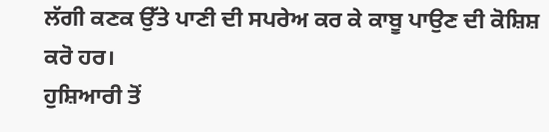ਲੱਗੀ ਕਣਕ ਉੱਤੇ ਪਾਣੀ ਦੀ ਸਪਰੇਅ ਕਰ ਕੇ ਕਾਬੂ ਪਾਉਣ ਦੀ ਕੋਸ਼ਿਸ਼ ਕਰੋ ਹਰ।
ਹੁਸ਼ਿਆਰੀ ਤੋਂ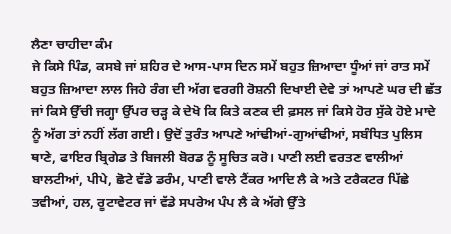ਲੈਣਾ ਚਾਹੀਦਾ ਕੰਮ
ਜੇ ਕਿਸੇ ਪਿੰਡ, ਕਸਬੇ ਜਾਂ ਸ਼ਹਿਰ ਦੇ ਆਸ-ਪਾਸ ਦਿਨ ਸਮੇਂ ਬਹੁਤ ਜ਼ਿਆਦਾ ਧੂੰਆਂ ਜਾਂ ਰਾਤ ਸਮੇਂ ਬਹੁਤ ਜ਼ਿਆਦਾ ਲਾਲ ਜਿਹੇ ਰੰਗ ਦੀ ਅੱਗ ਵਰਗੀ ਰੋਸ਼ਨੀ ਦਿਖਾਈ ਦੇਵੇ ਤਾਂ ਆਪਣੇ ਘਰ ਦੀ ਛੱਤ ਜਾਂ ਕਿਸੇ ਉੱਚੀ ਜਗ੍ਹਾ ਉੱਪਰ ਚੜ੍ਹ ਕੇ ਦੇਖੋ ਕਿ ਕਿਤੇ ਕਣਕ ਦੀ ਫ਼ਸਲ ਜਾਂ ਕਿਸੇ ਹੋਰ ਸੁੱਕੇ ਹੋਏ ਮਾਦੇ ਨੂੰ ਅੱਗ ਤਾਂ ਨਹੀਂ ਲੱਗ ਗਈ। ਉਦੋਂ ਤੁਰੰਤ ਆਪਣੇ ਆਂਢੀਆਂ-ਗੁਆਂਢੀਆਂ, ਸਬੰਧਿਤ ਪੁਲਿਸ ਥਾਣੇ, ਫਾਇਰ ਬ੍ਰਿਗੇਡ ਤੇ ਬਿਜਲੀ ਬੋਰਡ ਨੂੰ ਸੂਚਿਤ ਕਰੋ। ਪਾਣੀ ਲਈ ਵਰਤਣ ਵਾਲੀਆਂ ਬਾਲਟੀਆਂ, ਪੀਪੇ, ਛੋਟੇ ਵੱਡੇ ਡਰੰਮ, ਪਾਣੀ ਵਾਲੇ ਟੈਂਕਰ ਆਦਿ ਲੈ ਕੇ ਅਤੇ ਟਰੈਕਟਰ ਪਿੱਛੇ ਤਵੀਆਂ, ਹਲ, ਰੂਟਾਵੇਟਰ ਜਾਂ ਵੱਡੇ ਸਪਰੇਅ ਪੰਪ ਲੈ ਕੇ ਅੱਗੇ ਉੱਤੇ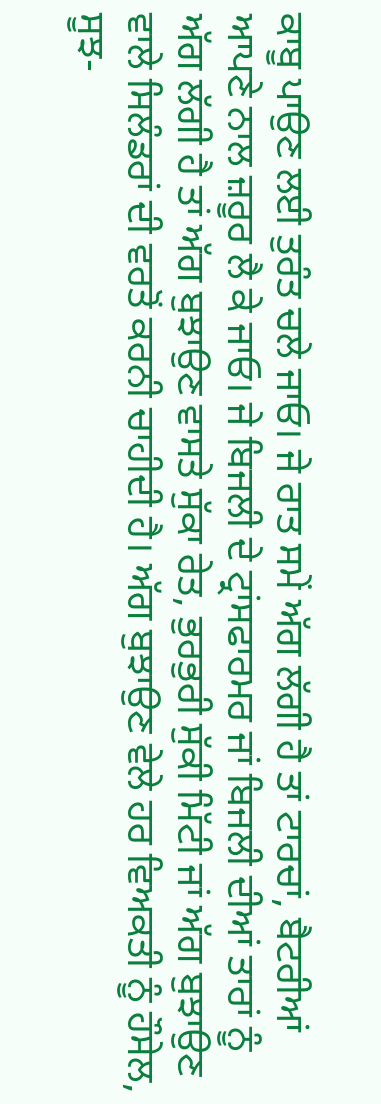ਕਾਬੂ ਪਾਉਣ ਲਈ ਤੁਰੰਤ ਚਲੇ ਜਾਓ। ਜੇ ਰਾਤ ਸਮੇਂ ਅੱਗ ਲੱਗੀ ਹੈ ਤਾਂ ਟਾਰਚਾਂ, ਬੈਟਰੀਆਂ ਆਪਣੇ ਨਾਲ ਜ਼ਰੂਰ ਲੈ ਕੇ ਜਾਓ। ਜੇ ਬਿਜਲੀ ਦੇ ਟ੍ਰਾਂਸਫਾਰਮਰ ਜਾਂ ਬਿਜਲੀ ਦੀਆਂ ਤਾਰਾਂ ਨੂੰ ਅੱਗ ਲੱਗੀ ਹੈ ਤਾਂ ਅੱਗ ਬੁਝਾਉਣ ਵਾਸਤੇ ਸੁੱਕਾ ਰੇਤ, ਭੁਰਭੁਰੀ ਸੁੱਕੀ ਮਿੱਟੀ ਜਾਂ ਅੱਗ ਬੁਝਾਉਣ ਵਾਲੇ ਸਿਲੰਡਰਾਂ ਦੀ ਵਰਤੋਂ ਕਰਨੀ ਚਾਹੀਦੀ ਹੈ। ਅੱਗ ਬੁਝਾਉਣ ਵੇਲੇ ਹਰ ਵਿਅਕਤੀ ਨੂੰ ਹੌਸੇਲ, ਸੂਝ-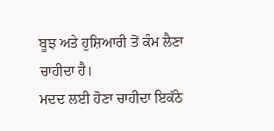ਬੂਝ ਅਤੇ ਹੁਸ਼ਿਆਰੀ ਤੋਂ ਕੰਮ ਲੈਣਾ ਚਾਹੀਦਾ ਹੈ।
ਮਦਦ ਲਈ ਹੋਣਾ ਚਾਹੀਦਾ ਇਕੱਠੇ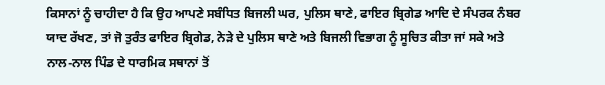ਕਿਸਾਨਾਂ ਨੂੰ ਚਾਹੀਦਾ ਹੈ ਕਿ ਉਹ ਆਪਣੇ ਸਬੰਧਿਤ ਬਿਜਲੀ ਘਰ, ਪੁਲਿਸ ਥਾਣੇ, ਫਾਇਰ ਬ੍ਰਿਗੇਡ ਆਦਿ ਦੇ ਸੰਪਰਕ ਨੰਬਰ ਯਾਦ ਰੱਖਣ, ਤਾਂ ਜੋ ਤੁਰੰਤ ਫਾਇਰ ਬ੍ਰਿਗੇਡ, ਨੇੜੇ ਦੇ ਪੁਲਿਸ ਥਾਣੇ ਅਤੇ ਬਿਜਲੀ ਵਿਭਾਗ ਨੂੰ ਸੂਚਿਤ ਕੀਤਾ ਜਾਂ ਸਕੇ ਅਤੇ ਨਾਲ-ਨਾਲ ਪਿੰਡ ਦੇ ਧਾਰਮਿਕ ਸਥਾਨਾਂ ਤੋਂ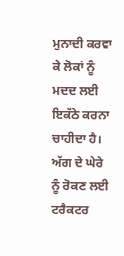ਮੁਨਾਦੀ ਕਰਵਾ ਕੇ ਲੋਕਾਂ ਨੂੰ ਮਦਦ ਲਈ ਇਕੱਠੇ ਕਰਨਾ ਚਾਹੀਦਾ ਹੈ। ਅੱਗ ਦੇ ਘੇਰੇ ਨੂੰ ਰੋਕਣ ਲਈ ਟਰੈਕਟਰ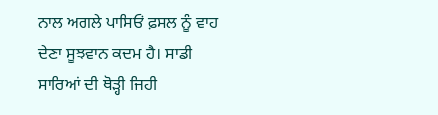ਨਾਲ ਅਗਲੇ ਪਾਸਿਓਂ ਫ਼ਸਲ ਨੂੰ ਵਾਹ ਦੇਣਾ ਸੂਝਵਾਨ ਕਦਮ ਹੈ। ਸਾਡੀ ਸਾਰਿਆਂ ਦੀ ਥੋੜ੍ਹੀ ਜਿਹੀ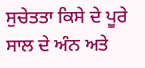ਸੁਚੇਤਤਾ ਕਿਸੇ ਦੇ ਪੂਰੇ ਸਾਲ ਦੇ ਅੰਨ ਅਤੇ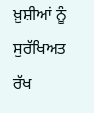ਖ਼ੁਸ਼ੀਆਂ ਨੂੰ ਸੁਰੱਖਿਅਤ ਰੱਖ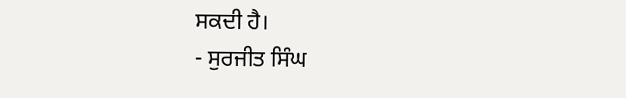ਸਕਦੀ ਹੈ।
- ਸੁਰਜੀਤ ਸਿੰਘ